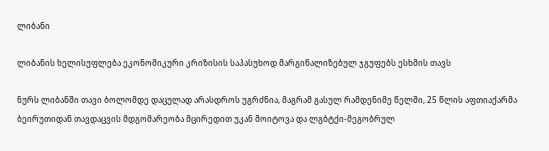ლიბანი

ლიბანის ხელისუფლება ეკონომიკური კრიზისის საპასუხოდ მარგინალიზებულ ჯგუფებს ესხმის თავს

ნურს ლიბანში თავი ბოლომდე დაცულად არასდროს უგრძნია, მაგრამ გასულ რამდენიმე წელში, 25 წლის აფთიაქარმა ბეირუთიდან თავდაცვის მდგომარეობა მცირედით უკან მოიტოვა და ლგბტქი-მეგობრულ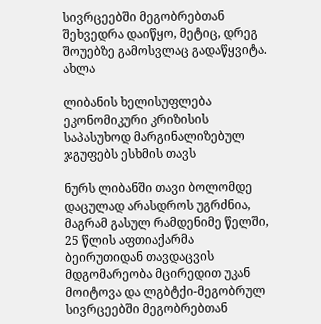სივრცეებში მეგობრებთან შეხვედრა დაიწყო, მეტიც, დრეგ შოუებზე გამოსვლაც გადაწყვიტა. ახლა

ლიბანის ხელისუფლება ეკონომიკური კრიზისის საპასუხოდ მარგინალიზებულ ჯგუფებს ესხმის თავს

ნურს ლიბანში თავი ბოლომდე დაცულად არასდროს უგრძნია, მაგრამ გასულ რამდენიმე წელში, 25 წლის აფთიაქარმა ბეირუთიდან თავდაცვის მდგომარეობა მცირედით უკან მოიტოვა და ლგბტქი-მეგობრულ სივრცეებში მეგობრებთან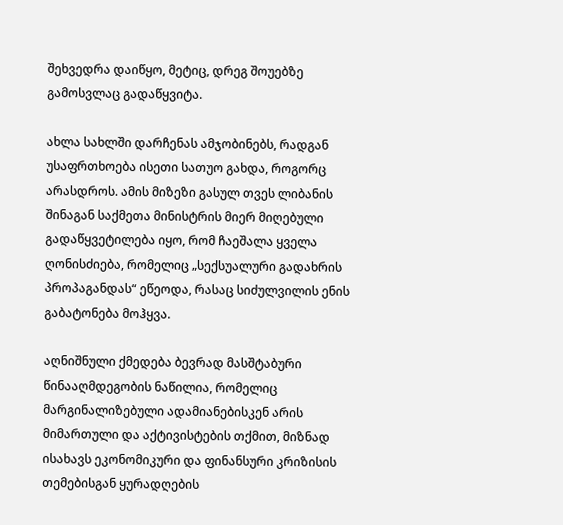შეხვედრა დაიწყო, მეტიც, დრეგ შოუებზე გამოსვლაც გადაწყვიტა.

ახლა სახლში დარჩენას ამჯობინებს, რადგან უსაფრთხოება ისეთი სათუო გახდა, როგორც არასდროს. ამის მიზეზი გასულ თვეს ლიბანის შინაგან საქმეთა მინისტრის მიერ მიღებული გადაწყვეტილება იყო, რომ ჩაეშალა ყველა ღონისძიება, რომელიც „სექსუალური გადახრის პროპაგანდას“ ეწეოდა, რასაც სიძულვილის ენის გაბატონება მოჰყვა.

აღნიშნული ქმედება ბევრად მასშტაბური წინააღმდეგობის ნაწილია, რომელიც მარგინალიზებული ადამიანებისკენ არის მიმართული და აქტივისტების თქმით, მიზნად ისახავს ეკონომიკური და ფინანსური კრიზისის თემებისგან ყურადღების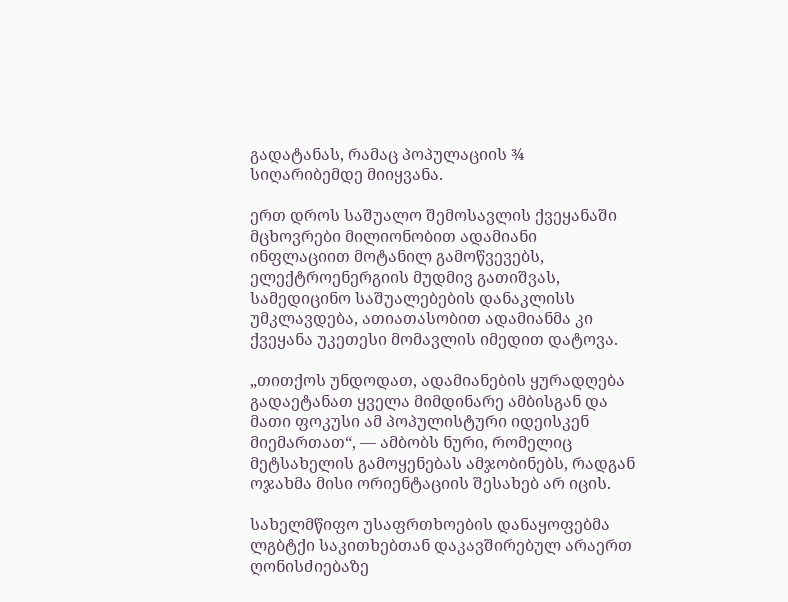გადატანას, რამაც პოპულაციის ¾ სიღარიბემდე მიიყვანა.

ერთ დროს საშუალო შემოსავლის ქვეყანაში მცხოვრები მილიონობით ადამიანი ინფლაციით მოტანილ გამოწვევებს, ელექტროენერგიის მუდმივ გათიშვას, სამედიცინო საშუალებების დანაკლისს უმკლავდება, ათიათასობით ადამიანმა კი ქვეყანა უკეთესი მომავლის იმედით დატოვა.

„თითქოს უნდოდათ, ადამიანების ყურადღება გადაეტანათ ყველა მიმდინარე ამბისგან და მათი ფოკუსი ამ პოპულისტური იდეისკენ მიემართათ“, — ამბობს ნური, რომელიც მეტსახელის გამოყენებას ამჯობინებს, რადგან ოჯახმა მისი ორიენტაციის შესახებ არ იცის.

სახელმწიფო უსაფრთხოების დანაყოფებმა ლგბტქი საკითხებთან დაკავშირებულ არაერთ ღონისძიებაზე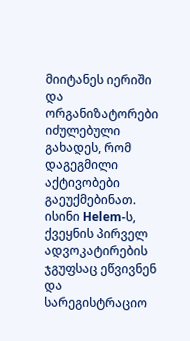მიიტანეს იერიში და ორგანიზატორები იძულებული გახადეს, რომ დაგეგმილი აქტივობები გაეუქმებინათ. ისინი Helem-ს, ქვეყნის პირველ ადვოკატირების ჯგუფსაც ეწვივნენ და სარეგისტრაციო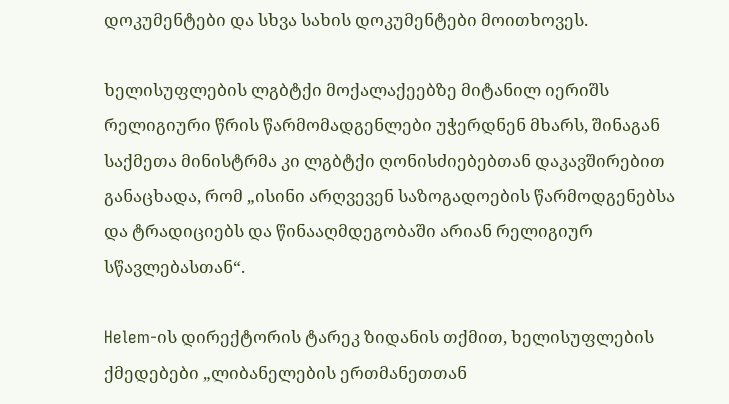დოკუმენტები და სხვა სახის დოკუმენტები მოითხოვეს.

ხელისუფლების ლგბტქი მოქალაქეებზე მიტანილ იერიშს რელიგიური წრის წარმომადგენლები უჭერდნენ მხარს, შინაგან საქმეთა მინისტრმა კი ლგბტქი ღონისძიებებთან დაკავშირებით განაცხადა, რომ „ისინი არღვევენ საზოგადოების წარმოდგენებსა და ტრადიციებს და წინააღმდეგობაში არიან რელიგიურ სწავლებასთან“.

Helem-ის დირექტორის ტარეკ ზიდანის თქმით, ხელისუფლების ქმედებები „ლიბანელების ერთმანეთთან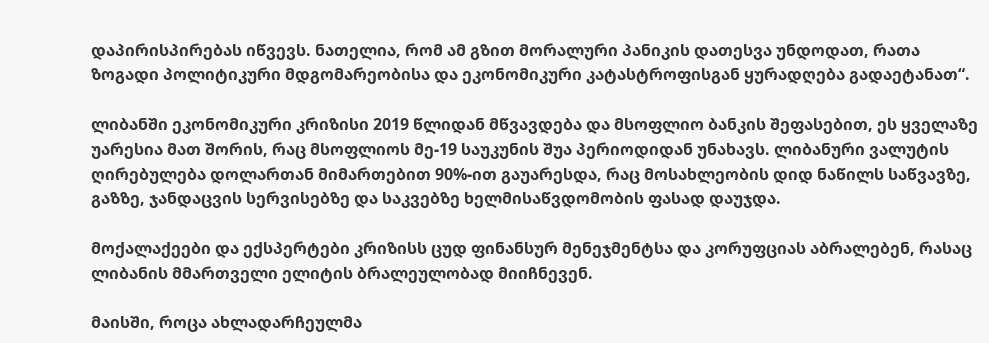დაპირისპირებას იწვევს. ნათელია, რომ ამ გზით მორალური პანიკის დათესვა უნდოდათ, რათა ზოგადი პოლიტიკური მდგომარეობისა და ეკონომიკური კატასტროფისგან ყურადღება გადაეტანათ“.

ლიბანში ეკონომიკური კრიზისი 2019 წლიდან მწვავდება და მსოფლიო ბანკის შეფასებით, ეს ყველაზე უარესია მათ შორის, რაც მსოფლიოს მე-19 საუკუნის შუა პერიოდიდან უნახავს. ლიბანური ვალუტის ღირებულება დოლართან მიმართებით 90%-ით გაუარესდა, რაც მოსახლეობის დიდ ნაწილს საწვავზე, გაზზე, ჯანდაცვის სერვისებზე და საკვებზე ხელმისაწვდომობის ფასად დაუჯდა.

მოქალაქეები და ექსპერტები კრიზისს ცუდ ფინანსურ მენეჯმენტსა და კორუფციას აბრალებენ, რასაც ლიბანის მმართველი ელიტის ბრალეულობად მიიჩნევენ.

მაისში, როცა ახლადარჩეულმა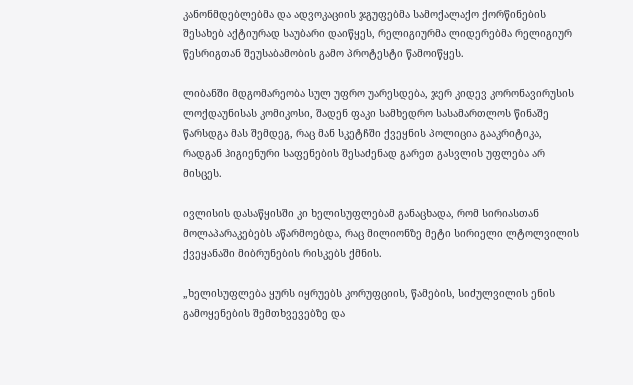კანონმდებლებმა და ადვოკაციის ჯგუფებმა სამოქალაქო ქორწინების შესახებ აქტიურად საუბარი დაიწყეს, რელიგიურმა ლიდერებმა რელიგიურ წესრიგთან შეუსაბამობის გამო პროტესტი წამოიწყეს.

ლიბანში მდგომარეობა სულ უფრო უარესდება, ჯერ კიდევ კორონავირუსის ლოქდაუნისას კომიკოსი, შადენ ფაკი სამხედრო სასამართლოს წინაშე წარსდგა მას შემდეგ, რაც მან სკეტჩში ქვეყნის პოლიცია გააკრიტიკა, რადგან ჰიგიენური საფენების შესაძენად გარეთ გასვლის უფლება არ მისცეს.

ივლისის დასაწყისში კი ხელისუფლებამ განაცხადა, რომ სირიასთან მოლაპარაკებებს აწარმოებდა, რაც მილიონზე მეტი სირიელი ლტოლვილის ქვეყანაში მიბრუნების რისკებს ქმნის.

„ხელისუფლება ყურს იყრუებს კორუფციის, წამების, სიძულვილის ენის გამოყენების შემთხვევებზე და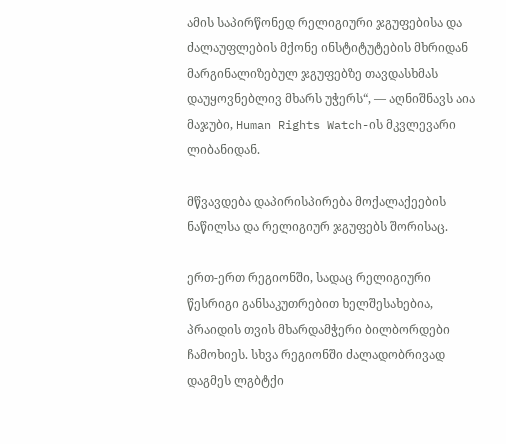ამის საპირწონედ რელიგიური ჯგუფებისა და ძალაუფლების მქონე ინსტიტუტების მხრიდან მარგინალიზებულ ჯგუფებზე თავდასხმას დაუყოვნებლივ მხარს უჭერს“, — აღნიშნავს აია მაჯუბი, Human Rights Watch-ის მკვლევარი ლიბანიდან.

მწვავდება დაპირისპირება მოქალაქეების ნაწილსა და რელიგიურ ჯგუფებს შორისაც.

ერთ-ერთ რეგიონში, სადაც რელიგიური წესრიგი განსაკუთრებით ხელშესახებია, პრაიდის თვის მხარდამჭერი ბილბორდები ჩამოხიეს. სხვა რეგიონში ძალადობრივად დაგმეს ლგბტქი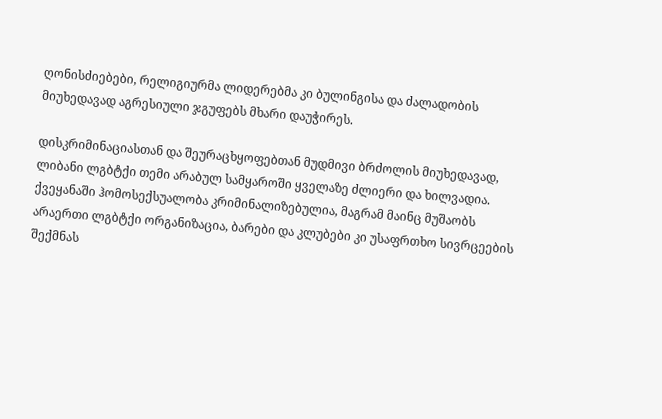ღონისძიებები, რელიგიურმა ლიდერებმა კი ბულინგისა და ძალადობის მიუხედავად აგრესიული ჯგუფებს მხარი დაუჭირეს.

დისკრიმინაციასთან და შეურაცხყოფებთან მუდმივი ბრძოლის მიუხედავად, ლიბანი ლგბტქი თემი არაბულ სამყაროში ყველაზე ძლიერი და ხილვადია. ქვეყანაში ჰომოსექსუალობა კრიმინალიზებულია, მაგრამ მაინც მუშაობს არაერთი ლგბტქი ორგანიზაცია, ბარები და კლუბები კი უსაფრთხო სივრცეების შექმნას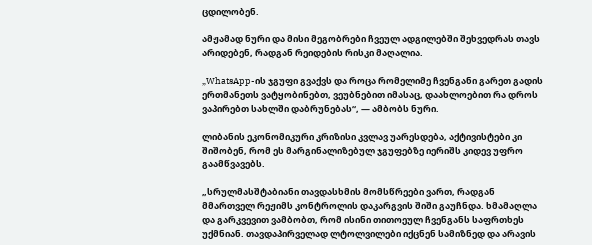ცდილობენ.

ამჟამად ნური და მისი მეგობრები ჩვეულ ადგილებში შეხვედრას თავს არიდებენ, რადგან რეიდების რისკი მაღალია.

„WhatsApp-ის ჯგუფი გვაქვს და როცა რომელიმე ჩვენგანი გარეთ გადის ერთმანეთს ვატყობინებთ, ვეუბნებით იმასაც, დაახლოებით რა დროს ვაპირებთ სახლში დაბრუნებას“, — ამბობს ნური.

ლიბანის ეკონომიკური კრიზისი კვლავ უარესდება, აქტივისტები კი შიშობენ, რომ ეს მარგინალიზებულ ჯგუფებზე იერიშს კიდევ უფრო გაამწვავებს.

„სრულმასშტაბიანი თავდასხმის მომსწრეები ვართ, რადგან მმართველ რეჟიმს კონტროლის დაკარგვის შიში გაუჩნდა. ხმამაღლა და გარკვევით ვამბობთ, რომ ისინი თითოეულ ჩვენგანს საფრთხეს უქმნიან. თავდაპირველად ლტოლვილები იქცნენ სამიზნედ და არავის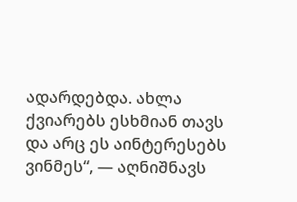ადარდებდა. ახლა ქვიარებს ესხმიან თავს და არც ეს აინტერესებს ვინმეს“, — აღნიშნავს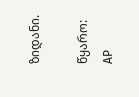ზიდანი.

წყარო: AP